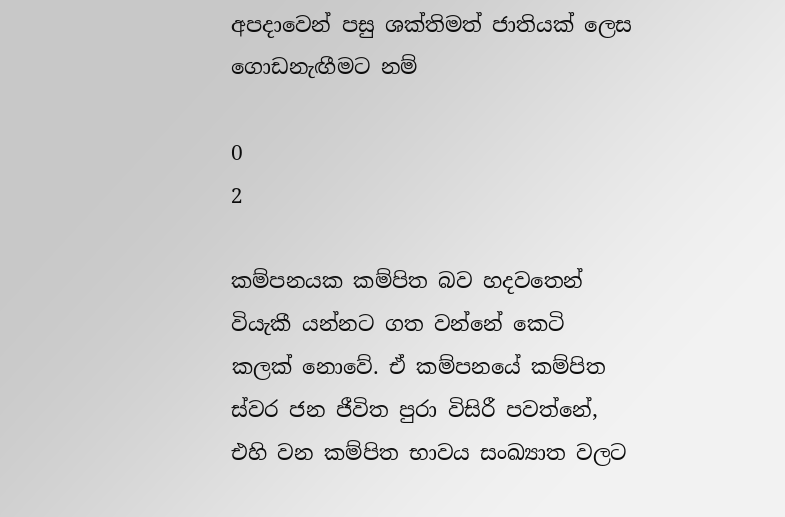අපදාවෙන් පසු ශක්තිමත් ජාතියක් ලෙස ගොඩනැඟීමට නම්

0
2

කම්පනයක කම්පිත බව හදවතෙන් වියැකී යන්නට ගත වන්නේ කෙටි කලක් නොවේ. ඒ කම්පනයේ කම්පිත ස්වර ජන ජීවිත පුරා විසිරී පවත්නේ, එහි වන කම්පිත භාවය සංඛ්‍යාත වලට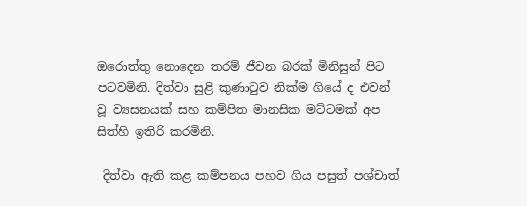ඔරොත්තු නොදෙන තරම් ජීවන බරක් මිනිසුන් පිට පටවමිනි. දිත්වා සුළි කුණාටුව නික්ම ගියේ ද එවන් වූ ව්‍යසනයක් සහ කම්පිත මානසික මට්ටමක් අප සිත්හි ඉතිරි කරමිනි.

 දිත්වා ඇති කළ කම්පනය පහව ගිය පසුත් පශ්චාත්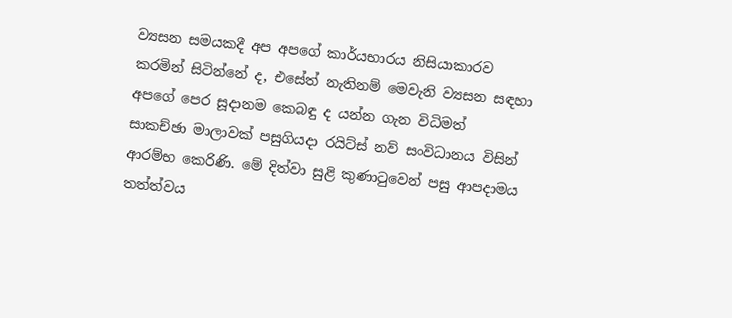ව්‍යසන සමයකදී අප අපගේ කාර්යභාරය නිසියාකාරව කරමින් සිටින්නේ ද, එසේත් නැතිනම් මෙවැනි ව්‍යසන සඳහා අපගේ පෙර සූදානම කෙබඳු ද යන්න ගැන විධිමත්  සාකච්ඡා මාලාවක් පසුගියදා රයිට්ස් නව් සංවිධානය විසින් ආරම්භ කෙරිණි. මේ දිත්වා සුළි කුණාටුවෙන් පසු ආපදාමය තත්ත්වය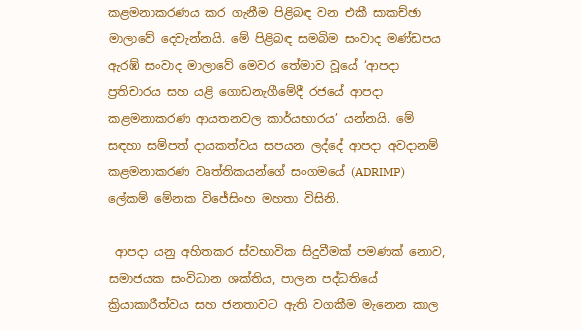කළමනාකරණය කර ගැනීම පිළිබඳ වන එකී සාකච්ඡා මාලාවේ දෙවැන්නයි. මේ පිළිබඳ සමබිම සංවාද මණ්ඩපය ඇරඹ් සංවාද මාලාවේ මෙවර තේමාව වූයේ ‘ආපදා ප්‍රතිචාරය සහ යළි ගොඩනැගීමේදී රජයේ ආපදා කළමනාකරණ ආයතනවල කාර්යභාරය’ යන්නයි. මේ සඳහා සම්පත් දායකත්වය සපයන ලද්දේ ආපදා අවදානම් කළමනාකරණ වෘත්තිකයන්ගේ සංගමයේ (ADRIMP) ලේකම් මේනක විජේසිංහ මහතා විසිනි.

 ආපදා යනු අහිතකර ස්වභාවික සිදුවීමක් පමණක් නොව, සමාජයක සංවිධාන ශක්තිය, පාලන පද්ධතියේ ක්‍රියාකාරීත්වය සහ ජනතාවට ඇති වගකීම මැනෙන කාල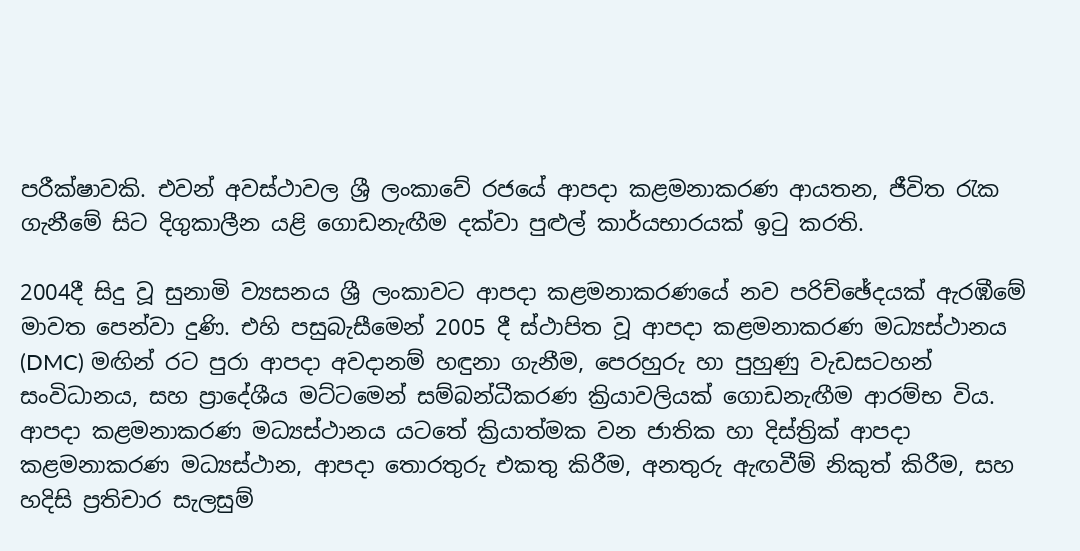පරීක්ෂාවකි. එවන් අවස්ථාවල ශ්‍රී ලංකාවේ රජයේ ආපදා කළමනාකරණ ආයතන, ජීවිත රැක ගැනීමේ සිට දිගුකාලීන යළි ගොඩනැඟීම දක්වා පුළුල් කාර්යභාරයක් ඉටු කරති.

2004දී සිදු වූ සුනාමි ව්‍යසනය ශ්‍රී ලංකාවට ආපදා කළමනාකරණයේ නව පරිච්ඡේදයක් ඇරඹීමේ මාවත පෙන්වා දුණි. එහි පසුබැසීමෙන් 2005 දී ස්ථාපිත වූ ආපදා කළමනාකරණ මධ්‍යස්ථානය (DMC) මඟින් රට පුරා ආපදා අවදානම් හඳුනා ගැනීම, පෙරහුරු හා පුහුණු වැඩසටහන් සංවිධානය, සහ ප්‍රාදේශීය මට්ටමෙන් සම්බන්ධීකරණ ක්‍රියාවලියක් ගොඩනැඟීම ආරම්භ විය. ආපදා කළමනාකරණ මධ්‍යස්ථානය යටතේ ක්‍රියාත්මක වන ජාතික හා දිස්ත්‍රික් ආපදා කළමනාකරණ මධ්‍යස්ථාන, ආපදා තොරතුරු එකතු කිරීම, අනතුරු ඇඟවීම් නිකුත් කිරීම, සහ හදිසි ප්‍රතිචාර සැලසුම්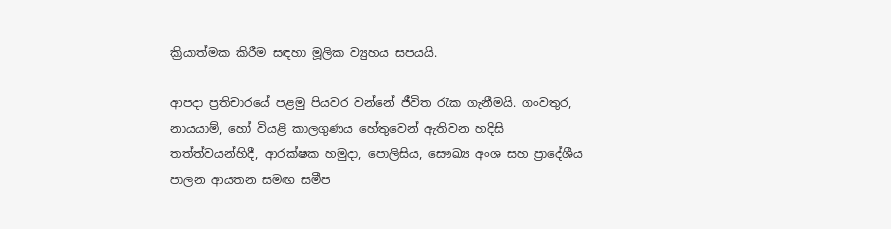ක්‍රියාත්මක කිරීම සඳහා මූලික ව්‍යුහය සපයයි.

ආපදා ප්‍රතිචාරයේ පළමු පියවර වන්නේ ජීවිත රැක ගැනීමයි. ගංවතුර, නායයාම්, හෝ වියළි කාලගුණය හේතුවෙන් ඇතිවන හදිසි තත්ත්වයන්හිදී, ආරක්ෂක හමුදා, පොලිසිය, සෞඛ්‍ය අංශ සහ ප්‍රාදේශීය පාලන ආයතන සමඟ සමීප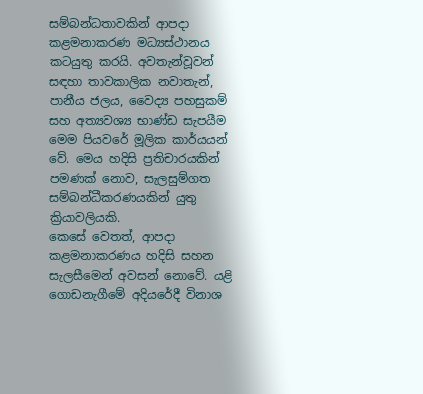සම්බන්ධතාවකින් ආපදා කළමනාකරණ මධ්‍යස්ථානය කටයුතු කරයි. අවතැන්වූවන් සඳහා තාවකාලික නවාතැන්, පානීය ජලය, වෛද්‍ය පහසුකම් සහ අත්‍යවශ්‍ය භාණ්ඩ සැපයීම මෙම පියවරේ මූලික කාර්යයන් වේ. මෙය හදිසි ප්‍රතිචාරයකින් පමණක් නොව, සැලසුම්ගත සම්බන්ධීකරණයකින් යුතු ක්‍රියාවලියකි.
කෙසේ වෙතත්, ආපදා කළමනාකරණය හදිසි සහන සැලසීමෙන් අවසන් නොවේ. යළි ගොඩනැගීමේ අදියරේදී විනාශ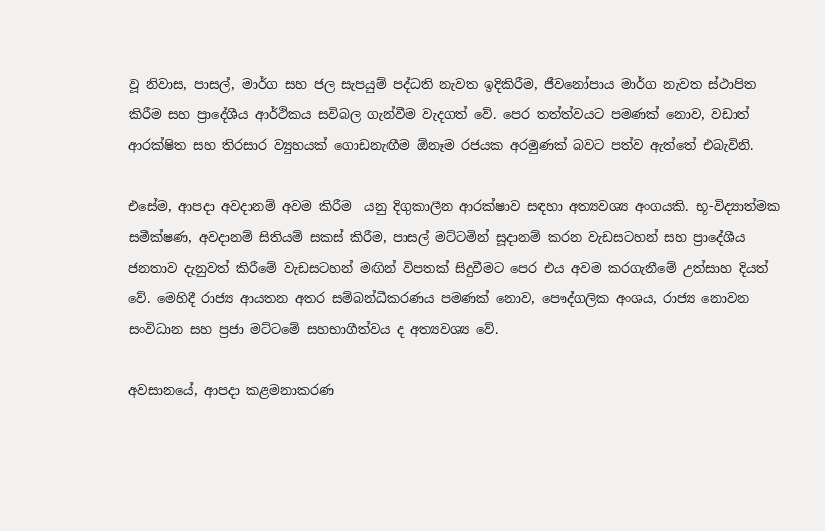වූ නිවාස, පාසල්, මාර්ග සහ ජල සැපයුම් පද්ධති නැවත ඉදිකිරීම, ජීවනෝපාය මාර්ග නැවත ස්ථාපිත කිරීම සහ ප්‍රාදේශීය ආර්ථිකය සවිබල ගැන්වීම වැදගත් වේ. පෙර තත්ත්වයට පමණක් නොව, වඩාත් ආරක්ෂිත සහ තිරසාර ව්‍යුහයක් ගොඩනැඟීම ඕනෑම රජයක අරමුණක් බවට පත්ව ඇත්තේ එබැවිනි.

එසේම, ආපදා අවදානම් අවම කිරීම  යනු දිගුකාලීන ආරක්ෂාව සඳහා අත්‍යවශ්‍ය අංගයකි. භූ-විද්‍යාත්මක සමීක්ෂණ, අවදානම් සිතියම් සකස් කිරීම, පාසල් මට්ටමින් සූදානම් කරන වැඩසටහන් සහ ප්‍රාදේශීය ජනතාව දැනුවත් කිරීමේ වැඩසටහන් මඟින් විපතක් සිදුවීමට පෙර එය අවම කරගැනීමේ උත්සාහ දියත් වේ. මෙහිදී රාජ්‍ය ආයතන අතර සම්බන්ධීකරණය පමණක් නොව, පෞද්ගලික අංශය, රාජ්‍ය නොවන සංවිධාන සහ ප්‍රජා මට්ටමේ සහභාගීත්වය ද අත්‍යවශ්‍ය වේ.

අවසානයේ, ආපදා කළමනාකරණ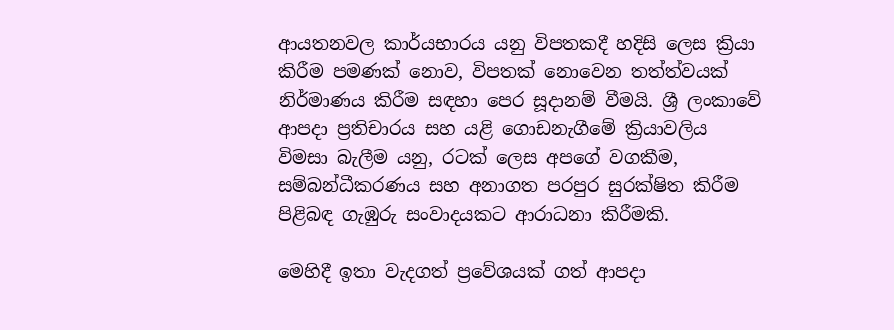ආයතනවල කාර්යභාරය යනු විපතකදී හදිසි ලෙස ක්‍රියා කිරීම පමණක් නොව, විපතක් නොවෙන තත්ත්වයක් නිර්මාණය කිරීම සඳහා පෙර සූදානම් වීමයි. ශ්‍රී ලංකාවේ ආපදා ප්‍රතිචාරය සහ යළි ගොඩනැගීමේ ක්‍රියාවලිය විමසා බැලීම යනු, රටක් ලෙස අපගේ වගකීම, සම්බන්ධීකරණය සහ අනාගත පරපුර සුරක්ෂිත කිරීම පිළිබඳ ගැඹුරු සංවාදයකට ආරාධනා කිරීමකි.

මෙහිදී ඉතා වැදගත් ප්‍රවේශයක් ගත් ආපදා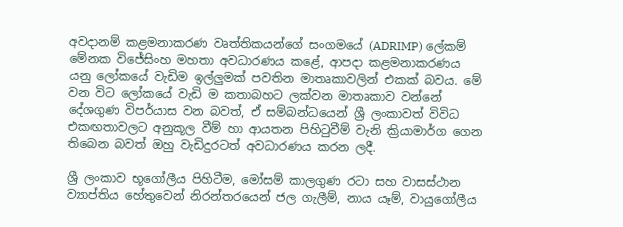අවදානම් කළමනාකරණ වෘත්තිකයන්ගේ සංගමයේ (ADRIMP) ලේකම් මේනක විජේසිංහ මහතා අවධාරණය කළේ, ආපදා කළමනාකරණය යනු ලෝකයේ වැඩිම ඉල්ලුමක් පවතින මාතෘකාවලින් එකක් බවය. මේ වන විට ලෝකයේ වැඩි ම කතාබහට ලක්වන මාතෘකාව වන්නේ දේශගුණ විපර්යාස වන බවත්, ඒ සම්බන්ධයෙන් ශ්‍රී ලංකාවත් විවිධ එකඟතාවලට අනුකූල වීම් හා ආයතන පිහිටුවීම් වැනි ක්‍රියාමාර්ග ගෙන තිබෙන බවත් ඔහු වැඩිදුරටත් අවධාරණය කරන ලදී.

ශ්‍රී ලංකාව භූගෝලීය පිහිටීම, මෝසම් කාලගුණ රටා සහ වාසස්ථාන ව්‍යාප්තිය හේතුවෙන් නිරන්තරයෙන් ජල ගැලීම්, නාය යෑම්, වායුගෝලීය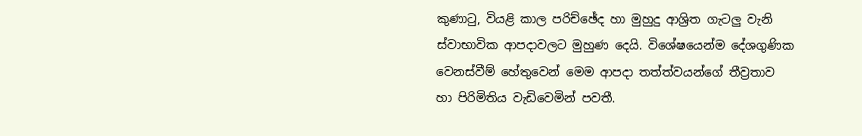කුණාටු, වියළි කාල පරිච්ඡේද හා මුහුදු ආශ්‍රිත ගැටලු වැනි ස්වාභාවික ආපදාවලට මුහුණ දෙයි. විශේෂයෙන්ම දේශගුණික වෙනස්වීම් හේතුවෙන් මෙම ආපදා තත්ත්වයන්ගේ තීව්‍රතාව හා පිරිමිතිය වැඩිවෙමින් පවතී.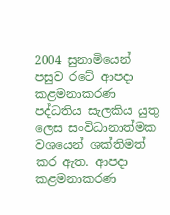2004 සුනාමියෙන් පසුව රටේ ආපදා කළමනාකරණ පද්ධතිය සැලකිය යුතු ලෙස සංවිධානාත්මක වශයෙන් ශක්තිමත් කර ඇත. ආපදා කළමනාකරණ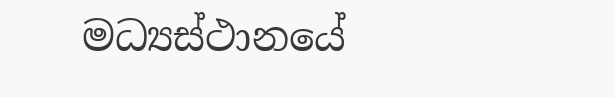මධ්‍යස්ථානයේ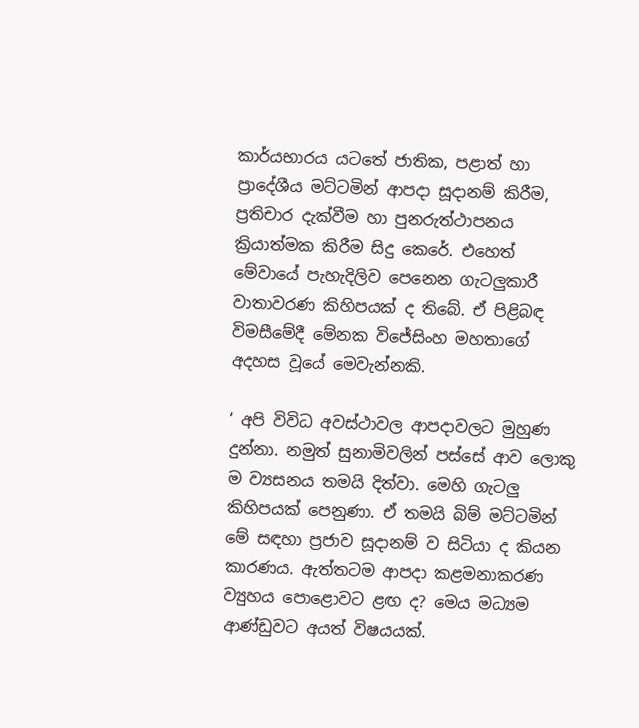කාර්යභාරය යටතේ ජාතික, පළාත් හා ප්‍රාදේශීය මට්ටමින් ආපදා සූදානම් කිරීම, ප්‍රතිචාර දැක්වීම හා පුනරුත්ථාපනය ක්‍රියාත්මක කිරීම සිදු කෙරේ. එහෙත් මේවායේ පැහැදිලිව පෙනෙන ගැටලුකාරී වාතාවරණ කිහිපයක් ද තිබේ. ඒ පිළිබඳ විමසීමේදී මේනක විජේසිංහ මහතාගේ අදහස වූයේ මෙවැන්නකි.

‘ අපි විවිධ අවස්ථාවල ආපදාවලට මුහුණ දුන්නා. නමුත් සුනාමිවලින් පස්සේ ආව ලොකු ම ව්‍යසනය තමයි දිත්වා. මෙහි ගැටලු කිහිපයක් පෙනුණා. ඒ තමයි බිම් මට්ටමින් මේ සඳහා ප්‍රජාව සූදානම් ව සිටියා ද කියන කාරණය. ඇත්තටම ආපදා කළමනාකරණ ව්‍යුහය පොළොවට ළඟ ද? මෙය මධ්‍යම ආණ්ඩුවට අයත් විෂයයක්.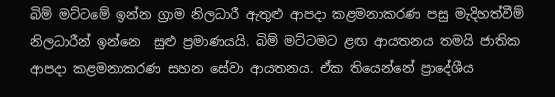බිම් මට්ටමේ ඉන්න ග්‍රාම නිලධාරී ඇතුළු ආපදා කළමනාකරණ පසු මැදිහත්වීම් නිලධාරීන් ඉන්නෙ  සුළු ප්‍රමාණයයි. බිම් මට්ටමට ළඟ ආයතනය තමයි ජාතික ආපදා කළමනාකරණ සහන සේවා ආයතනය. ඒක තියෙන්නේ ප්‍රාදේශීය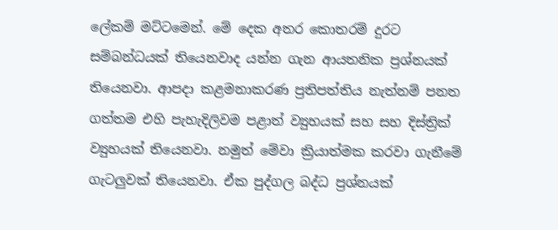ලේකම් මට්ටමෙන්. මේ දෙක අතර කොතරම් දුරට සම්බන්ධයක් තියෙනවාද යන්න ගැන ආයතනික ප්‍රශ්නයක් තියෙනවා. ආපදා කළමනාකරණ ප්‍රතිපත්තිය නැත්නම් පනත ගත්තම එහි පැහැදිලිවම පළාත් ව්‍යුහයක් සහ සහ දිස්ත්‍රික් ව්‍යුහයක් තියෙනවා. නමුත් මේවා ක්‍රියාත්මක කරවා ගැනීමේ ගැටලුවක් තියෙනවා. ඒක පුද්ගල බද්ධ ප්‍රශ්නයක්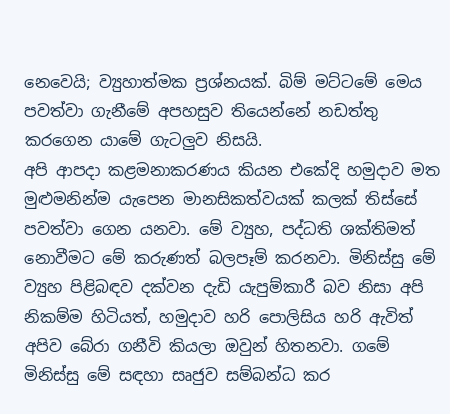නෙවෙයි; ව්‍යුහාත්මක ප්‍රශ්නයක්. බිම් මට්ටමේ මෙය පවත්වා ගැනීමේ අපහසුව තියෙන්නේ නඩත්තු කරගෙන යාමේ ගැටලුව නිසයි.
අපි ආපදා කළමනාකරණය කියන එකේදි හමුදාව මත මුළුමනින්ම යැපෙන මානසිකත්වයක් කලක් තිස්සේ පවත්වා ගෙන යනවා. මේ ව්‍යුහ, පද්ධති ශක්තිමත් නොවීමට මේ කරුණත් බලපෑම් කරනවා. මිනිස්සු මේ ව්‍යුහ පිළිබඳව දක්වන දැඩි යැපුම්කාරී බව නිසා අපි නිකම්ම හිටියත්, හමුදාව හරි පොලිසිය හරි ඇවිත් අපිව බේරා ගනීවි කියලා ඔවුන් හිතනවා. ගමේ මිනිස්සු මේ සඳහා සෘජුව සම්බන්ධ කර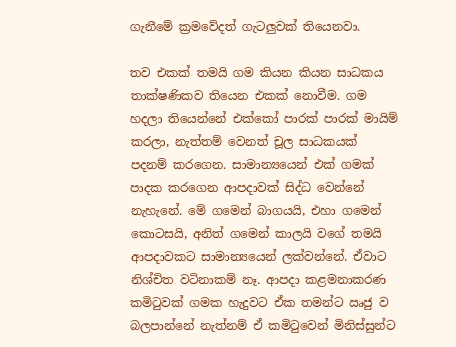ගැනීමේ ක්‍රමවේදත් ගැටලුවක් තියෙනවා.

තව එකක් තමයි ගම කියන කියන සාධකය තාක්ෂණිකව තියෙන එකක් නොවීම. ගම හදලා තියෙන්නේ එක්කෝ පාරක් පාරක් මායිම් කරලා, නැත්තම් වෙනත් චූල සාධකයක් පදනම් කරගෙන. සාමාන්‍යයෙන් එක් ගමක් පාදක කරගෙන ආපදාවක් සිද්ධ වෙන්නේ නැහැනේ. මේ ගමෙන් බාගයයි, එහා ගමෙන් කොටසයි, අනිත් ගමෙන් කාලයි වගේ තමයි ආපදාවකට සාමාන්‍යයෙන් ලක්වන්නේ. ඒවාට නිශ්චිත වටිනාකම් නෑ. ආපදා කළමනාකරණ කමිටුවක් ගමක හැදුවට ඒක තමන්ට ඍජු ව බලපාන්නේ නැත්නම් ඒ කමිටුවෙන් මිනිස්සුන්ට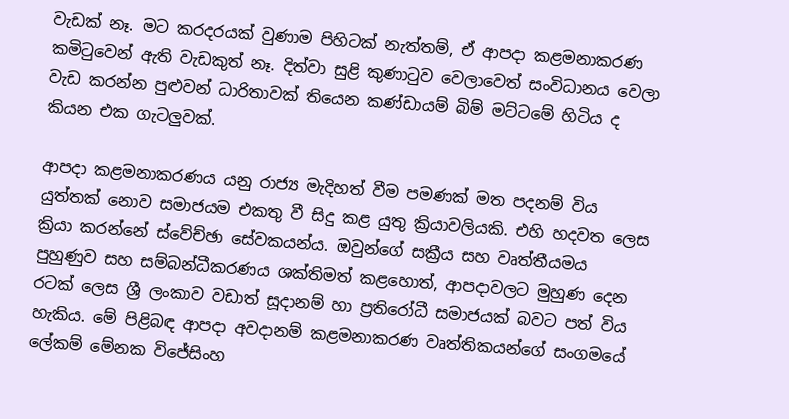වැඩක් නෑ. මට කරදරයක් වුණාම පිහිටක් නැත්තම්, ඒ ආපදා කළමනාකරණ කමිටුවෙන් ඇති වැඩකුත් නෑ. දිත්වා සුළි කුණාටුව වෙලාවෙත් සංවිධානය වෙලා වැඩ කරන්න පුළුවන් ධාරිතාවක් තියෙන කණ්ඩායම් බිම් මට්ටමේ හිටිය ද කියන එක ගැටලුවක්.

ආපදා කළමනාකරණය යනු රාජ්‍ය මැදිහත් වීම පමණක් මත පදනම් විය යුත්තක් නොව සමාජයම එකතු වී සිදු කළ යුතු ක්‍රියාවලියකි. එහි හදවත ලෙස ක්‍රියා කරන්නේ ස්වේච්ඡා සේවකයන්ය. ඔවුන්ගේ සක්‍රීය සහ වෘත්තීයමය පුහුණුව සහ සම්බන්ධීකරණය ශක්තිමත් කළහොත්, ආපදාවලට මුහුණ දෙන රටක් ලෙස ශ්‍රී ලංකාව වඩාත් සූදානම් හා ප්‍රතිරෝධී සමාජයක් බවට පත් විය හැකිය. මේ පිළිබඳ ආපදා අවදානම් කළමනාකරණ වෘත්තිකයන්ගේ සංගමයේ ලේකම් මේනක විජේසිංහ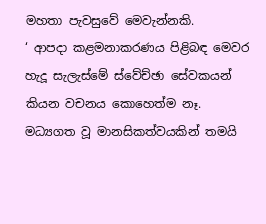මහතා පැවසුවේ මෙවැන්නකි.
‘ ආපදා කළමනාකරණය පිළිබඳ මෙවර හැදූ සැලැස්මේ ස්වේච්ඡා සේවකයන් කියන වචනය කොහෙත්ම නෑ. මධ්‍යගත වූ මානසිකත්වයකින් තමයි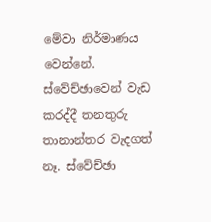මේවා නිර්මාණය වෙන්නේ. ස්වේච්ඡාවෙන් වැඩ කරද්දී තනතුරු තානාන්තර වැදගත් නෑ. ස්වේච්ඡා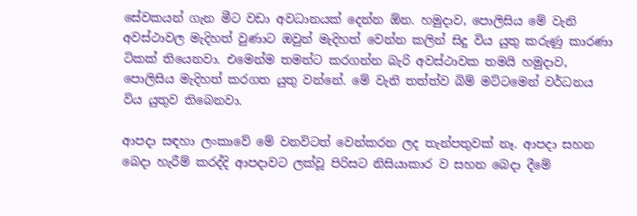සේවකයන් ගැන මීට වඩා අවධානයක් දෙන්න ඕන. හමුදාව, පොලිසිය මේ වැනි අවස්ථාවල මැදිහත් වුණාට ඔවුන් මැදිහත් වෙන්න කලින් සිදු විය යුතු කරුණු කාරණා ටිකක් තියෙනවා. එමෙන්ම තමන්ට කරගන්න බැරි අවස්ථාවක තමයි හමුදාව, පොලිසිය මැදිහත් කරගත යුතු වන්නේ. මේ වැනි තත්ත්ව බිම් මට්ටමෙන් වර්ධනය විය යුතුව තිබෙනවා.

ආපදා සඳහා ලංකාවේ මේ වනවිටත් වෙන්කරන ලද තැන්පතුවක් නෑ. ආපදා සහන බෙදා හැරීම් කරද්දි ආපදාවට ලක්වූ පිරිසට නිසියාකාර ව සහන බෙදා දීමේ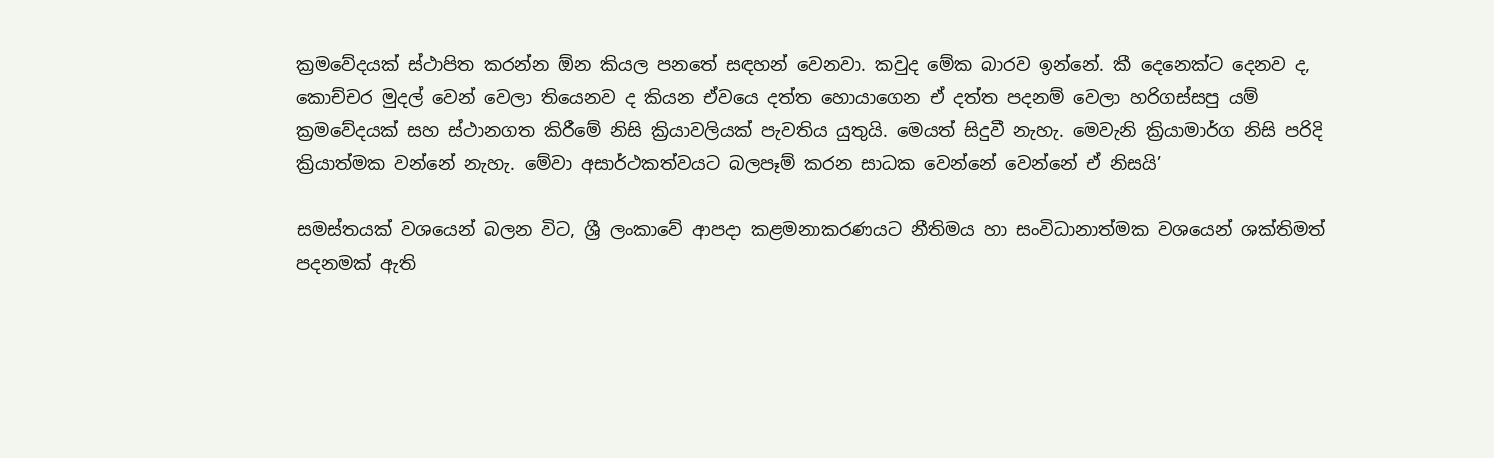ක්‍රමවේදයක් ස්ථාපිත කරන්න ඕන කියල පනතේ සඳහන් වෙනවා. කවුද මේක බාරව ඉන්නේ. කී දෙනෙක්ට දෙනව ද, කොච්චර මුදල් වෙන් වෙලා තියෙනව ද කියන ඒවයෙ දත්ත හොයාගෙන ඒ දත්ත පදනම් වෙලා හරිගස්සපු යම් ක්‍රමවේදයක් සහ ස්ථානගත කිරීමේ නිසි ක්‍රියාවලියක් පැවතිය යුතුයි. මෙයත් සිදුවී නැහැ. මෙවැනි ක්‍රියාමාර්ග නිසි පරිදි ක්‍රියාත්මක වන්නේ නැහැ. මේවා අසාර්ථකත්වයට බලපෑම් කරන සාධක වෙන්නේ වෙන්නේ ඒ නිසයි’

සමස්තයක් වශයෙන් බලන විට, ශ්‍රී ලංකාවේ ආපදා කළමනාකරණයට නීතිමය හා සංවිධානාත්මක වශයෙන් ශක්තිමත් පදනමක් ඇති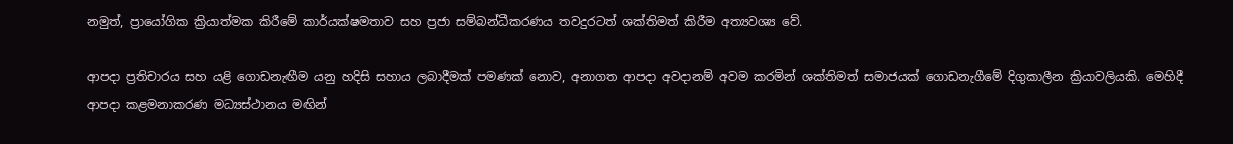නමුත්, ප්‍රායෝගික ක්‍රියාත්මක කිරීමේ කාර්යක්ෂමතාව සහ ප්‍රජා සම්බන්ධීකරණය තවදුරටත් ශක්තිමත් කිරීම අත්‍යවශ්‍ය වේ.

ආපදා ප්‍රතිචාරය සහ යළි ගොඩනැඟීම යනු හදිසි සහාය ලබාදීමක් පමණක් නොව, අනාගත ආපදා අවදානම් අවම කරමින් ශක්තිමත් සමාජයක් ගොඩනැගීමේ දිගුකාලීන ක්‍රියාවලියකි. මෙහිදී ආපදා කළමනාකරණ මධ්‍යස්ථානය මඟින්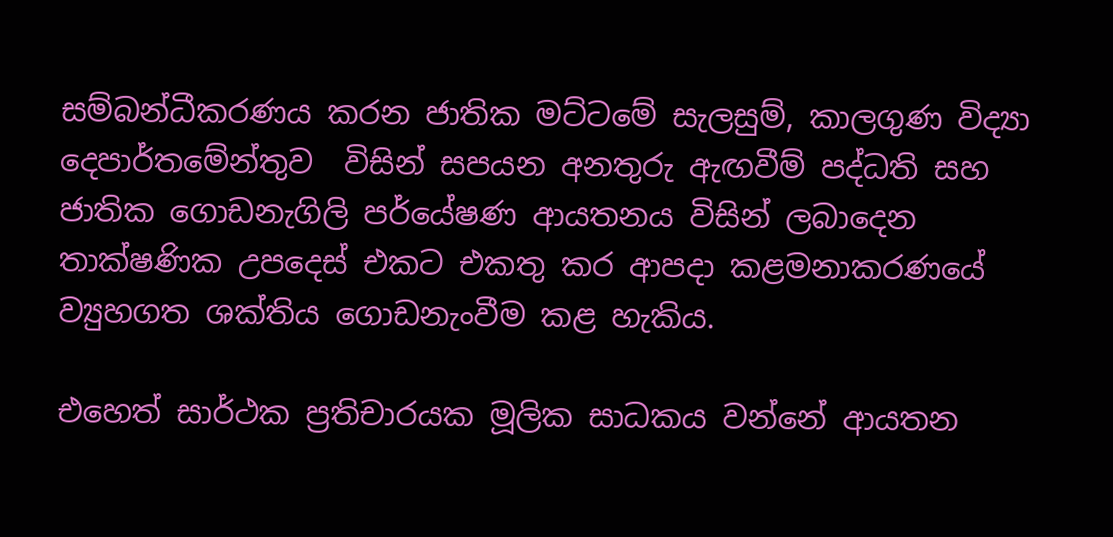සම්බන්ධීකරණය කරන ජාතික මට්ටමේ සැලසුම්, කාලගුණ විද්‍යා දෙපාර්තමේන්තුව  විසින් සපයන අනතුරු ඇඟවීම් පද්ධති සහ ජාතික ගොඩනැගිලි පර්යේෂණ ආයතනය විසින් ලබාදෙන තාක්ෂණික උපදෙස් එකට එකතු කර ආපදා කළමනාකරණයේ ව්‍යුහගත ශක්තිය ගොඩනැංවීම කළ හැකිය.

එහෙත් සාර්ථක ප්‍රතිචාරයක මූලික සාධකය වන්නේ ආයතන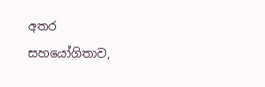අතර සහයෝගිතාව,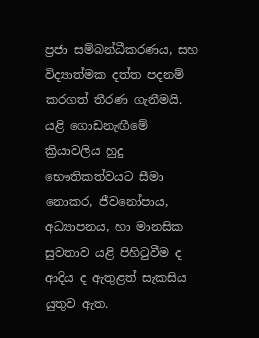ප්‍රජා සම්බන්ධීකරණය, සහ විද්‍යාත්මක දත්ත පදනම් කරගත් තීරණ ගැනීමයි. යළි ගොඩනැඟීමේ ක්‍රියාවලිය හුදු භෞතිකත්වයට සීමා නොකර, ජීවනෝපාය, අධ්‍යාපනය, හා මානසික සුවතාව යළි පිහිටුවීම ද ආදිය ද ඇතුළත් සැකසිය යුතුව ඇත.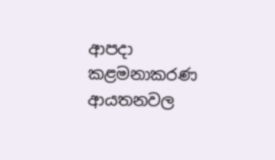ආපදා කළමනාකරණ ආයතනවල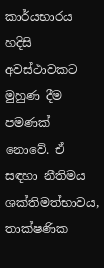කාර්යභාරය හදිසි අවස්ථාවකට මුහුණ දීම පමණක් නොවේ. ඒ සඳහා නීතිමය ශක්තිමත්භාවය, තාක්ෂණික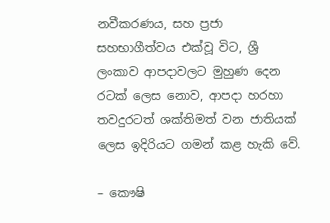නවීකරණය, සහ ප්‍රජා සහභාගීත්වය එක්වූ විට, ශ්‍රී ලංකාව ආපදාවලට මුහුණ දෙන රටක් ලෙස නොව, ආපදා හරහා තවදුරටත් ශක්තිමත් වන ජාතියක් ලෙස ඉදිරියට ගමන් කළ හැකි වේ.

– කෞෂි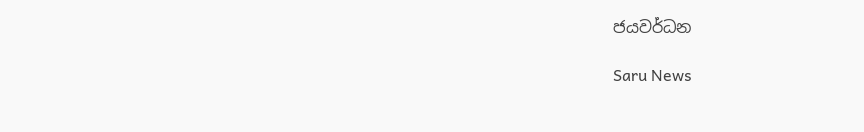ජයවර්ධන

Saru News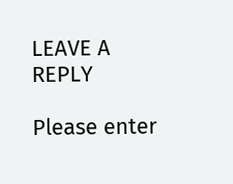LEAVE A REPLY

Please enter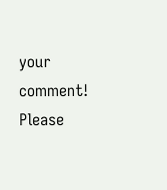your comment!
Please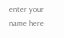enter your name here